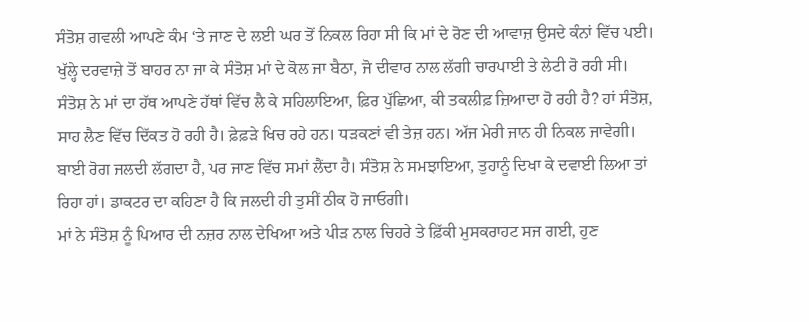ਸੰਤੋਸ਼ ਗਵਲੀ ਆਪਣੇ ਕੰਮ ‘ਤੇ ਜਾਣ ਦੇ ਲਈ ਘਰ ਤੋਂ ਨਿਕਲ ਰਿਹਾ ਸੀ ਕਿ ਮਾਂ ਦੇ ਰੋਣ ਦੀ ਆਵਾਜ਼ ਉਸਦੇ ਕੰਨਾਂ ਵਿੱਚ ਪਈ। ਖੁੱਲ੍ਹੇ ਦਰਵਾਜ਼ੇ ਤੋਂ ਬਾਹਰ ਨਾ ਜਾ ਕੇ ਸੰਤੋਸ਼ ਮਾਂ ਦੇ ਕੋਲ ਜਾ ਬੈਠਾ, ਜੋ ਦੀਵਾਰ ਨਾਲ ਲੱਗੀ ਚਾਰਪਾਈ ਤੇ ਲੇਟੀ ਰੋ ਰਹੀ ਸੀ।
ਸੰਤੋਸ਼ ਨੇ ਮਾਂ ਦਾ ਹੱਥ ਆਪਣੇ ਹੱਥਾਂ ਵਿੱਚ ਲੈ ਕੇ ਸਹਿਲਾਇਆ, ਫ਼ਿਰ ਪੁੱਛਿਆ, ਕੀ ਤਕਲੀਫ਼ ਜ਼ਿਆਦਾ ਹੋ ਰਹੀ ਹੈ? ਹਾਂ ਸੰਤੋਸ਼, ਸਾਹ ਲੈਣ ਵਿੱਚ ਦਿੱਕਤ ਹੋ ਰਹੀ ਹੈ। ਫ਼ੇਫ਼ੜੇ ਖਿਚ ਰਹੇ ਹਨ। ਧੜਕਣਾਂ ਵੀ ਤੇਜ਼ ਹਨ। ਅੱਜ ਮੇਰੀ ਜਾਨ ਹੀ ਨਿਕਲ ਜਾਵੇਗੀ।
ਬਾਈ ਰੋਗ ਜਲਦੀ ਲੱਗਦਾ ਹੈ, ਪਰ ਜਾਣ ਵਿੱਚ ਸਮਾਂ ਲੈਂਦਾ ਹੈ। ਸੰਤੋਸ਼ ਨੇ ਸਮਝਾਇਆ, ਤੁਹਾਨੂੰ ਦਿਖਾ ਕੇ ਦਵਾਈ ਲਿਆ ਤਾਂ ਰਿਹਾ ਹਾਂ। ਡਾਕਟਰ ਦਾ ਕਹਿਣਾ ਹੈ ਕਿ ਜਲਦੀ ਹੀ ਤੁਸੀਂ ਠੀਕ ਹੋ ਜਾਓਗੀ।
ਮਾਂ ਨੇ ਸੰਤੋਸ਼ ਨੂੰ ਪਿਆਰ ਦੀ ਨਜ਼ਰ ਨਾਲ ਦੇਖਿਆ ਅਤੇ ਪੀੜ ਨਾਲ ਚਿਹਰੇ ਤੇ ਫ਼ਿੱਕੀ ਮੁਸਕਰਾਹਟ ਸਜ ਗਈ, ਹੁਣ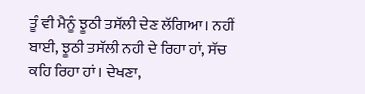ਤੂੰ ਵੀ ਮੈਨੂੰ ਝੂਠੀ ਤਸੱਲੀ ਦੇਣ ਲੱਗਿਆ। ਨਹੀਂ ਬਾਈ, ਝੂਠੀ ਤਸੱਲੀ ਨਹੀ ਦੇ ਰਿਹਾ ਹਾਂ, ਸੱਚ ਕਹਿ ਰਿਹਾ ਹਾਂ। ਦੇਖਣਾ,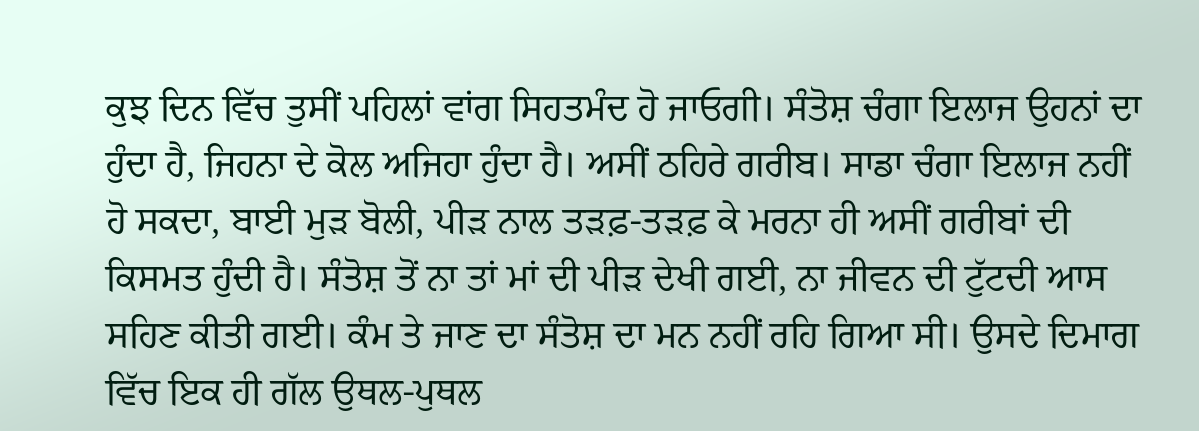ਕੁਝ ਦਿਨ ਵਿੱਚ ਤੁਸੀਂ ਪਹਿਲਾਂ ਵਾਂਗ ਸਿਹਤਮੰਦ ਹੋ ਜਾਓਗੀ। ਸੰਤੋਸ਼ ਚੰਗਾ ਇਲਾਜ ਉਹਨਾਂ ਦਾ ਹੁੰਦਾ ਹੈ, ਜਿਹਨਾ ਦੇ ਕੋਲ ਅਜਿਹਾ ਹੁੰਦਾ ਹੈ। ਅਸੀਂ ਠਹਿਰੇ ਗਰੀਬ। ਸਾਡਾ ਚੰਗਾ ਇਲਾਜ ਨਹੀਂ ਹੋ ਸਕਦਾ, ਬਾਈ ਮੁੜ ਬੋਲੀ, ਪੀੜ ਨਾਲ ਤੜਫ਼-ਤੜਫ਼ ਕੇ ਮਰਨਾ ਹੀ ਅਸੀਂ ਗਰੀਬਾਂ ਦੀ ਕਿਸਮਤ ਹੁੰਦੀ ਹੈ। ਸੰਤੋਸ਼ ਤੋਂ ਨਾ ਤਾਂ ਮਾਂ ਦੀ ਪੀੜ ਦੇਖੀ ਗਈ, ਨਾ ਜੀਵਨ ਦੀ ਟੁੱਟਦੀ ਆਸ ਸਹਿਣ ਕੀਤੀ ਗਈ। ਕੰਮ ਤੇ ਜਾਣ ਦਾ ਸੰਤੋਸ਼ ਦਾ ਮਨ ਨਹੀਂ ਰਹਿ ਗਿਆ ਸੀ। ਉਸਦੇ ਦਿਮਾਗ ਵਿੱਚ ਇਕ ਹੀ ਗੱਲ ਉਥਲ-ਪੁਥਲ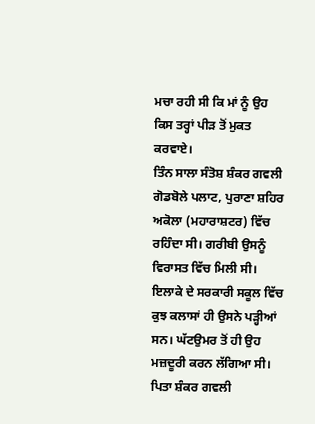ਮਚਾ ਰਹੀ ਸੀ ਕਿ ਮਾਂ ਨੂੰ ਉਹ ਕਿਸ ਤਰ੍ਹਾਂ ਪੀੜ ਤੋਂ ਮੁਕਤ ਕਰਵਾਏ।
ਤਿੰਨ ਸਾਲਾ ਸੰਤੋਸ਼ ਸ਼ੰਕਰ ਗਵਲੀ ਗੋਡਬੋਲੇ ਪਲਾਟ, ਪੁਰਾਣਾ ਸ਼ਹਿਰ ਅਕੋਲਾ (ਮਹਾਰਾਸ਼ਟਰ) ਵਿੱਚ ਰਹਿੰਦਾ ਸੀ। ਗਰੀਬੀ ਉਸਨੂੰ ਵਿਰਾਸਤ ਵਿੱਚ ਮਿਲੀ ਸੀ। ਇਲਾਕੇ ਦੇ ਸਰਕਾਰੀ ਸਕੂਲ ਵਿੱਚ ਕੁਝ ਕਲਾਸਾਂ ਹੀ ਉਸਨੇ ਪੜ੍ਹੀਆਂ ਸਨ। ਘੱਟਉਮਰ ਤੋਂ ਹੀ ਉਹ ਮਜ਼ਦੂਰੀ ਕਰਨ ਲੱਗਿਆ ਸੀ। ਪਿਤਾ ਸ਼ੰਕਰ ਗਵਲੀ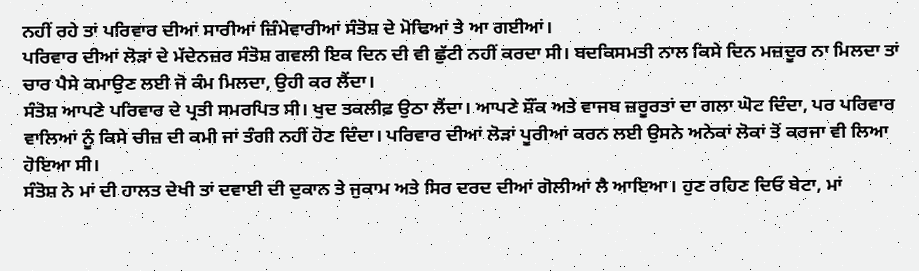ਨਹੀਂ ਰਹੇ ਤਾਂ ਪਰਿਵਾਰ ਦੀਆਂ ਸਾਰੀਆਂ ਜ਼ਿੰਮੇਵਾਰੀਆਂ ਸੰਤੋਸ਼ ਦੇ ਮੋਢਿਆਂ ਤੇ ਆ ਗਈਆਂ।
ਪਰਿਵਾਰ ਦੀਆਂ ਲੋੜਾਂ ਦੇ ਮੱਦੇਨਜ਼ਰ ਸੰਤੋਸ਼ ਗਵਲੀ ਇਕ ਦਿਨ ਦੀ ਵੀ ਛੁੱਟੀ ਨਹੀਂ ਕਰਦਾ ਸੀ। ਬਦਕਿਸਮਤੀ ਨਾਲ ਕਿਸੇ ਦਿਨ ਮਜ਼ਦੂਰ ਨਾ ਮਿਲਦਾ ਤਾਂ ਚਾਰ ਪੈਸੇ ਕਮਾਉਣ ਲਈ ਜੋ ਕੰਮ ਮਿਲਦਾ, ਉਹੀ ਕਰ ਲੈਂਦਾ।
ਸੰਤੋਸ਼ ਆਪਣੇ ਪਰਿਵਾਰ ਦੇ ਪ੍ਰਤੀ ਸਮਰਪਿਤ ਸੀ। ਖੁਦ ਤਕਲੀਫ਼ ਉਠਾ ਲੈਂਦਾ। ਆਪਣੇ ਸ਼ੌਂਕ ਅਤੇ ਵਾਜਬ ਜ਼ਰੂਰਤਾਂ ਦਾ ਗਲਾ ਘੋਟ ਦਿੰਦਾ, ਪਰ ਪਰਿਵਾਰ ਵਾਲਿਆਂ ਨੂੰ ਕਿਸੇ ਚੀਜ਼ ਦੀ ਕਮੀ ਜਾਂ ਤੰਗੀ ਨਹੀਂ ਹੋਣ ਦਿੰਦਾ। ਪਰਿਵਾਰ ਦੀਆਂ ਲੋੜਾਂ ਪੂਰੀਆਂ ਕਰਨ ਲਈ ਉਸਨੇ ਅਨੇਕਾਂ ਲੋਕਾਂ ਤੋਂ ਕਰਜਾ ਵੀ ਲਿਆ ਹੋਇਆ ਸੀ।
ਸੰਤੋਸ਼ ਨੇ ਮਾਂ ਦੀ ਹਾਲਤ ਦੇਖੀ ਤਾਂ ਦਵਾਈ ਦੀ ਦੁਕਾਨ ਤੇ ਜੁਕਾਮ ਅਤੇ ਸਿਰ ਦਰਦ ਦੀਆਂ ਗੋਲੀਆਂ ਲੈ ਆਇਆ। ਹੁਣ ਰਹਿਣ ਦਿਓ ਬੇਟਾ, ਮਾਂ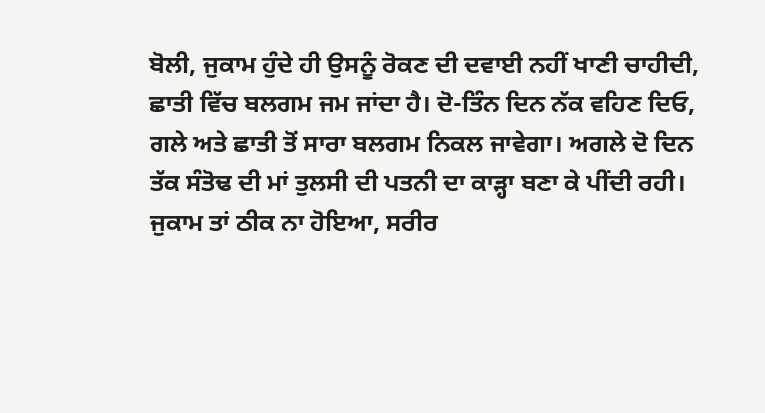ਬੋਲੀ, ਜੁਕਾਮ ਹੁੰਦੇ ਹੀ ਉਸਨੂੰ ਰੋਕਣ ਦੀ ਦਵਾਈ ਨਹੀਂ ਖਾਣੀ ਚਾਹੀਦੀ, ਛਾਤੀ ਵਿੱਚ ਬਲਗਮ ਜਮ ਜਾਂਦਾ ਹੈ। ਦੋ-ਤਿੰਨ ਦਿਨ ਨੱਕ ਵਹਿਣ ਦਿਓ, ਗਲੇ ਅਤੇ ਛਾਤੀ ਤੋਂ ਸਾਰਾ ਬਲਗਮ ਨਿਕਲ ਜਾਵੇਗਾ। ਅਗਲੇ ਦੋ ਦਿਨ ਤੱਕ ਸੰਤੋਢ ਦੀ ਮਾਂ ਤੁਲਸੀ ਦੀ ਪਤਨੀ ਦਾ ਕਾੜ੍ਹਾ ਬਣਾ ਕੇ ਪੀਂਦੀ ਰਹੀ। ਜੁਕਾਮ ਤਾਂ ਠੀਕ ਨਾ ਹੋਇਆ, ਸਰੀਰ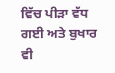ਵਿੱਚ ਪੀੜਾ ਵੱਧ ਗਈ ਅਤੇ ਬੁਖਾਰ ਵੀ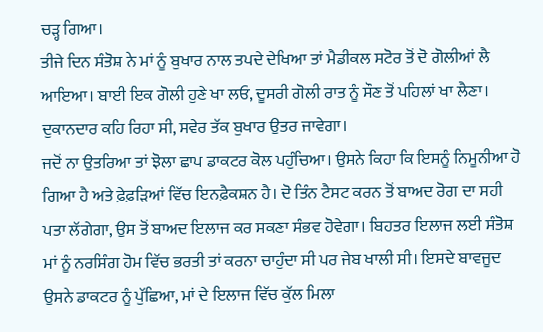ਚੜ੍ਹ ਗਿਆ।
ਤੀਜੇ ਦਿਨ ਸੰਤੋਸ਼ ਨੇ ਮਾਂ ਨੂੰ ਬੁਖਾਰ ਨਾਲ ਤਪਦੇ ਦੇਖਿਆ ਤਾਂ ਮੈਡੀਕਲ ਸਟੋਰ ਤੋਂ ਦੋ ਗੋਲੀਆਂ ਲੈ ਆਇਆ। ਬਾਈ ਇਕ ਗੋਲੀ ਹੁਣੇ ਖਾ ਲਓ, ਦੂਸਰੀ ਗੋਲੀ ਰਾਤ ਨੂੰ ਸੌਣ ਤੋਂ ਪਹਿਲਾਂ ਖਾ ਲੈਣਾ। ਦੁਕਾਨਦਾਰ ਕਹਿ ਰਿਹਾ ਸੀ, ਸਵੇਰ ਤੱਕ ਬੁਖਾਰ ਉਤਰ ਜਾਵੇਗਾ।
ਜਦੋਂ ਨਾ ਉਤਰਿਆ ਤਾਂ ਝੋਲਾ ਛਾਪ ਡਾਕਟਰ ਕੋਲ ਪਹੁੰਚਿਆ। ਉਸਨੇ ਕਿਹਾ ਕਿ ਇਸਨੂੰ ਨਿਮੂਨੀਆ ਹੋ ਗਿਆ ਹੈ ਅਤੇ ਫ਼ੇਫ਼ੜਿਆਂ ਵਿੱਚ ਇਨਫ਼ੈਕਸ਼ਨ ਹੈ। ਦੋ ਤਿੰਨ ਟੈਸਟ ਕਰਨ ਤੋਂ ਬਾਅਦ ਰੋਗ ਦਾ ਸਹੀ ਪਤਾ ਲੱਗੇਗਾ, ਉਸ ਤੋਂ ਬਾਅਦ ਇਲਾਜ ਕਰ ਸਕਣਾ ਸੰਭਵ ਹੋਵੇਗਾ। ਬਿਹਤਰ ਇਲਾਜ ਲਈ ਸੰਤੋਸ਼ ਮਾਂ ਨੂੰ ਨਰਸਿੰਗ ਹੋਮ ਵਿੱਚ ਭਰਤੀ ਤਾਂ ਕਰਨਾ ਚਾਹੁੰਦਾ ਸੀ ਪਰ ਜੇਬ ਖਾਲੀ ਸੀ। ਇਸਦੇ ਬਾਵਜੂਦ ਉਸਨੇ ਡਾਕਟਰ ਨੂੰ ਪੁੱਛਿਆ, ਮਾਂ ਦੇ ਇਲਾਜ ਵਿੱਚ ਕੁੱਲ ਮਿਲਾ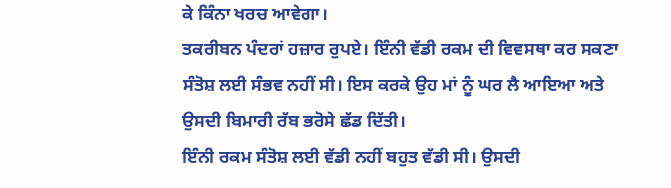ਕੇ ਕਿੰਨਾ ਖਰਚ ਆਵੇਗਾ।
ਤਕਰੀਬਨ ਪੰਦਰਾਂ ਹਜ਼ਾਰ ਰੁਪਏ। ਇੰਨੀ ਵੱਡੀ ਰਕਮ ਦੀ ਵਿਵਸਥਾ ਕਰ ਸਕਣਾ ਸੰਤੋਸ਼ ਲਈ ਸੰਭਵ ਨਹੀਂ ਸੀ। ਇਸ ਕਰਕੇ ਉਹ ਮਾਂ ਨੂੰ ਘਰ ਲੈ ਆਇਆ ਅਤੇ ਉਸਦੀ ਬਿਮਾਰੀ ਰੱਬ ਭਰੋਸੇ ਛੱਡ ਦਿੱਤੀ।
ਇੰਨੀ ਰਕਮ ਸੰਤੋਸ਼ ਲਈ ਵੱਡੀ ਨਹੀਂ ਬਹੁਤ ਵੱਡੀ ਸੀ। ਉਸਦੀ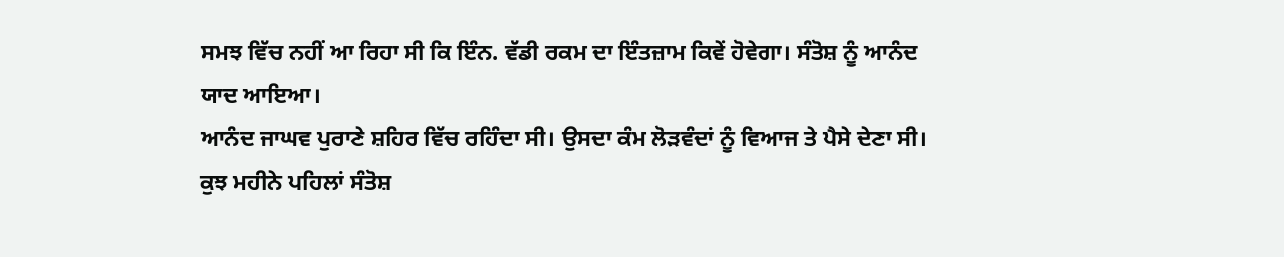ਸਮਝ ਵਿੱਚ ਨਹੀਂ ਆ ਰਿਹਾ ਸੀ ਕਿ ਇੰਨ. ਵੱਡੀ ਰਕਮ ਦਾ ਇੰਤਜ਼ਾਮ ਕਿਵੇਂ ਹੋਵੇਗਾ। ਸੰਤੋਸ਼ ਨੂੰ ਆਨੰਦ ਯਾਦ ਆਇਆ।
ਆਨੰਦ ਜਾਘਵ ਪੁਰਾਣੇ ਸ਼ਹਿਰ ਵਿੱਚ ਰਹਿੰਦਾ ਸੀ। ਉਸਦਾ ਕੰਮ ਲੋੜਵੰਦਾਂ ਨੂੰ ਵਿਆਜ ਤੇ ਪੈਸੇ ਦੇਣਾ ਸੀ। ਕੁਝ ਮਹੀਨੇ ਪਹਿਲਾਂ ਸੰਤੋਸ਼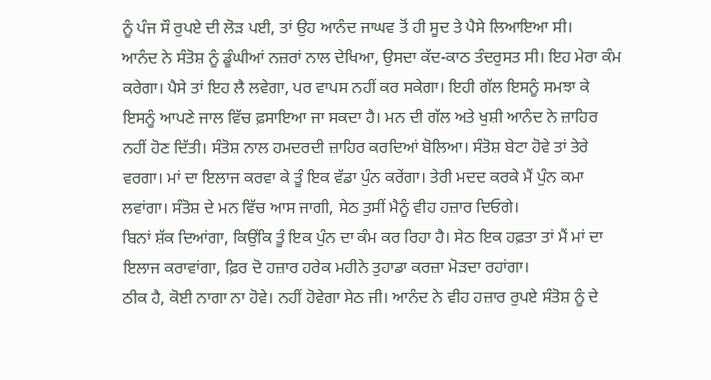ਨੂੰ ਪੰਜ ਸੌ ਰੁਪਏ ਦੀ ਲੋੜ ਪਈ, ਤਾਂ ਉਹ ਆਨੰਦ ਜਾਘਵ ਤੋਂ ਹੀ ਸੂਦ ਤੇ ਪੈਸੇ ਲਿਆਇਆ ਸੀ।
ਆਨੰਦ ਨੇ ਸੰਤੋਸ਼ ਨੂੰ ਡੂੰਘੀਆਂ ਨਜ਼ਰਾਂ ਨਾਲ ਦੇਖਿਆ, ਉਸਦਾ ਕੱਦ-ਕਾਠ ਤੰਦਰੁਸਤ ਸੀ। ਇਹ ਮੇਰਾ ਕੰਮ ਕਰੇਗਾ। ਪੈਸੇ ਤਾਂ ਇਹ ਲੈ ਲਵੇਗਾ, ਪਰ ਵਾਪਸ ਨਹੀਂ ਕਰ ਸਕੇਗਾ। ਇਹੀ ਗੱਲ ਇਸਨੂੰ ਸਮਝਾ ਕੇ ਇਸਨੂੰ ਆਪਣੇ ਜਾਲ ਵਿੱਚ ਫ਼ਸਾਇਆ ਜਾ ਸਕਦਾ ਹੈ। ਮਨ ਦੀ ਗੱਲ ਅਤੇ ਖੁਸ਼ੀ ਆਨੰਦ ਨੇ ਜ਼ਾਹਿਰ ਨਹੀਂ ਹੋਣ ਦਿੱਤੀ। ਸੰਤੋਸ਼ ਨਾਲ ਹਮਦਰਦੀ ਜ਼ਾਹਿਰ ਕਰਦਿਆਂ ਬੋਲਿਆ। ਸੰਤੋਸ਼ ਬੇਟਾ ਹੋਵੇ ਤਾਂ ਤੇਰੇ ਵਰਗਾ। ਮਾਂ ਦਾ ਇਲਾਜ ਕਰਵਾ ਕੇ ਤੂੰ ਇਕ ਵੱਡਾ ਪੁੰਨ ਕਰੇਂਗਾ। ਤੇਰੀ ਮਦਦ ਕਰਕੇ ਮੈਂ ਪੁੰਨ ਕਮਾ ਲਵਾਂਗਾ। ਸੰਤੋਸ਼ ਦੇ ਮਨ ਵਿੱਚ ਆਸ ਜਾਗੀ, ਸੇਠ ਤੁਸੀਂ ਮੈਨੂੰ ਵੀਹ ਹਜ਼ਾਰ ਦਿਓਗੇ।
ਬਿਨਾਂ ਸ਼ੱਕ ਦਿਆਂਗਾ, ਕਿਉਂਕਿ ਤੂੰ ਇਕ ਪੁੰਨ ਦਾ ਕੰਮ ਕਰ ਰਿਹਾ ਹੈ। ਸੇਠ ਇਕ ਹਫ਼ਤਾ ਤਾਂ ਮੈਂ ਮਾਂ ਦਾ ਇਲਾਜ ਕਰਾਵਾਂਗਾ, ਫ਼ਿਰ ਦੋ ਹਜ਼ਾਰ ਹਰੇਕ ਮਹੀਨੇ ਤੁਹਾਡਾ ਕਰਜ਼ਾ ਮੋੜਦਾ ਰਹਾਂਗਾ।
ਠੀਕ ਹੈ, ਕੋਈ ਨਾਗਾ ਨਾ ਹੋਵੇ। ਨਹੀਂ ਹੋਵੇਗਾ ਸੇਠ ਜੀ। ਆਨੰਦ ਨੇ ਵੀਹ ਹਜ਼ਾਰ ਰੁਪਏ ਸੰਤੋਸ਼ ਨੂੰ ਦੇ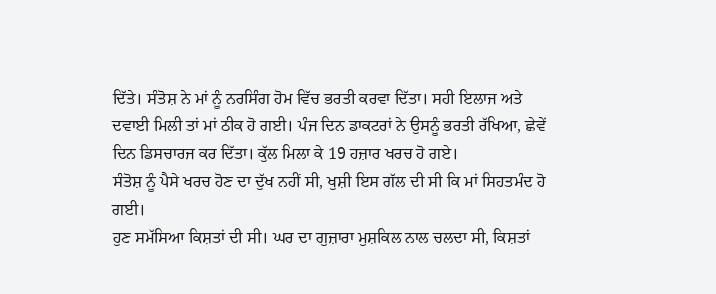ਦਿੱਤੇ। ਸੰਤੋਸ਼ ਨੇ ਮਾਂ ਨੂੰ ਨਰਸਿੰਗ ਹੋਮ ਵਿੱਚ ਭਰਤੀ ਕਰਵਾ ਦਿੱਤਾ। ਸਹੀ ਇਲਾਜ ਅਤੇ ਦਵਾਈ ਮਿਲੀ ਤਾਂ ਮਾਂ ਠੀਕ ਹੋ ਗਈ। ਪੰਜ ਦਿਨ ਡਾਕਟਰਾਂ ਨੇ ਉਸਨੂੰ ਭਰਤੀ ਰੱਖਿਆ, ਛੇਵੇਂ ਦਿਨ ਡਿਸਚਾਰਜ ਕਰ ਦਿੱਤਾ। ਕੁੱਲ ਮਿਲਾ ਕੇ 19 ਹਜ਼ਾਰ ਖਰਚ ਹੋ ਗਏ।
ਸੰਤੋਸ਼ ਨੂੰ ਪੈਸੇ ਖਰਚ ਹੋਣ ਦਾ ਦੁੱਖ ਨਹੀਂ ਸੀ, ਖੁਸ਼ੀ ਇਸ ਗੱਲ ਦੀ ਸੀ ਕਿ ਮਾਂ ਸਿਹਤਮੰਦ ਹੋ ਗਈ।
ਹੁਣ ਸਮੱਸਿਆ ਕਿਸ਼ਤਾਂ ਦੀ ਸੀ। ਘਰ ਦਾ ਗੁਜ਼ਾਰਾ ਮੁਸ਼ਕਿਲ ਨਾਲ ਚਲਦਾ ਸੀ, ਕਿਸ਼ਤਾਂ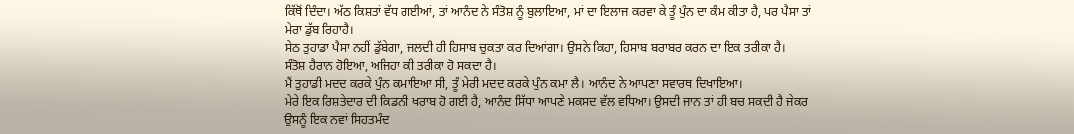ਕਿੱਥੋਂ ਦਿੰਦਾ। ਅੱਠ ਕਿਸ਼ਤਾਂ ਵੱਧ ਗਈਆਂ, ਤਾਂ ਆਨੰਦ ਨੇ ਸੰਤੋਸ਼ ਨੂੰ ਬੁਲਾਇਆ, ਮਾਂ ਦਾ ਇਲਾਜ ਕਰਵਾ ਕੇ ਤੂੰ ਪੁੰਨ ਦਾ ਕੰਮ ਕੀਤਾ ਹੈ, ਪਰ ਪੈਸਾ ਤਾਂ ਮੇਰਾ ਡੁੱਬ ਰਿਹਾਹੈ।
ਸੇਠ ਤੁਹਾਡਾ ਪੈਸਾ ਨਹੀਂ ਡੁੱਬੇਗਾ, ਜਲਦੀ ਹੀ ਹਿਸਾਬ ਚੁਕਤਾ ਕਰ ਦਿਆਂਗਾ। ਉਸਨੇ ਕਿਹਾ, ਹਿਸਾਬ ਬਰਾਬਰ ਕਰਨ ਦਾ ਇਕ ਤਰੀਕਾ ਹੈ।
ਸੰਤੋਸ਼ ਹੈਰਾਨ ਹੋਇਆ, ਅਜਿਹਾ ਕੀ ਤਰੀਕਾ ਹੋ ਸਕਦਾ ਹੈ।
ਮੈਂ ਤੁਹਾਡੀ ਮਦਦ ਕਰਕੇ ਪੁੰਨ ਕਮਾਇਆ ਸੀ, ਤੂੰ ਮੇਰੀ ਮਦਦ ਕਰਕੇ ਪੁੰਨ ਕਮਾ ਲੈ। ਆਨੰਦ ਨੇ ਆਪਣਾ ਸਵਾਰਥ ਦਿਖਾਇਆ।
ਮੇਰੇ ਇਕ ਰਿਸ਼ਤੇਦਾਰ ਦੀ ਕਿਡਨੀ ਖਰਾਬ ਹੋ ਗਈ ਹੈ, ਆਨੰਦ ਸਿੱਧਾ ਆਪਣੇ ਮਕਸਦ ਵੱਲ ਵਧਿਆ। ਉਸਦੀ ਜਾਨ ਤਾਂ ਹੀ ਬਚ ਸਕਦੀ ਹੈ ਜੇਕਰ ਉਸਨੂੰ ਇਕ ਨਵਾਂ ਸਿਹਤਮੰਦ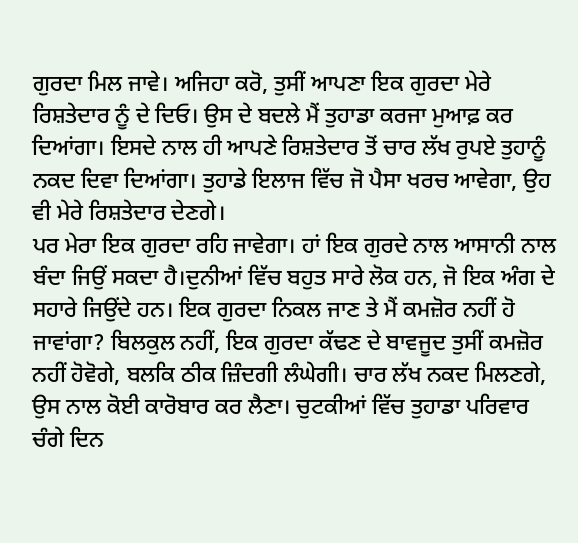ਗੁਰਦਾ ਮਿਲ ਜਾਵੇ। ਅਜਿਹਾ ਕਰੋ, ਤੁਸੀਂ ਆਪਣਾ ਇਕ ਗੁਰਦਾ ਮੇਰੇ ਰਿਸ਼ਤੇਦਾਰ ਨੂੰ ਦੇ ਦਿਓ। ਉਸ ਦੇ ਬਦਲੇ ਮੈਂ ਤੁਹਾਡਾ ਕਰਜਾ ਮੁਆਫ਼ ਕਰ ਦਿਆਂਗਾ। ਇਸਦੇ ਨਾਲ ਹੀ ਆਪਣੇ ਰਿਸ਼ਤੇਦਾਰ ਤੋਂ ਚਾਰ ਲੱਖ ਰੁਪਏ ਤੁਹਾਨੂੰ ਨਕਦ ਦਿਵਾ ਦਿਆਂਗਾ। ਤੁਹਾਡੇ ਇਲਾਜ ਵਿੱਚ ਜੋ ਪੈਸਾ ਖਰਚ ਆਵੇਗਾ, ਉਹ ਵੀ ਮੇਰੇ ਰਿਸ਼ਤੇਦਾਰ ਦੇਣਗੇ।
ਪਰ ਮੇਰਾ ਇਕ ਗੁਰਦਾ ਰਹਿ ਜਾਵੇਗਾ। ਹਾਂ ਇਕ ਗੁਰਦੇ ਨਾਲ ਆਸਾਨੀ ਨਾਲ ਬੰਦਾ ਜਿਉਂ ਸਕਦਾ ਹੈ।ਦੁਨੀਆਂ ਵਿੱਚ ਬਹੁਤ ਸਾਰੇ ਲੋਕ ਹਨ, ਜੋ ਇਕ ਅੰਗ ਦੇ ਸਹਾਰੇ ਜਿਉਂਦੇ ਹਨ। ਇਕ ਗੁਰਦਾ ਨਿਕਲ ਜਾਣ ਤੇ ਮੈਂ ਕਮਜ਼ੋਰ ਨਹੀਂ ਹੋ ਜਾਵਾਂਗਾ? ਬਿਲਕੁਲ ਨਹੀਂ, ਇਕ ਗੁਰਦਾ ਕੱਢਣ ਦੇ ਬਾਵਜੂਦ ਤੁਸੀਂ ਕਮਜ਼ੋਰ ਨਹੀਂ ਹੋਵੋਗੇ, ਬਲਕਿ ਠੀਕ ਜ਼ਿੰਦਗੀ ਲੰਘੇਗੀ। ਚਾਰ ਲੱਖ ਨਕਦ ਮਿਲਣਗੇ, ਉਸ ਨਾਲ ਕੋਈ ਕਾਰੋਬਾਰ ਕਰ ਲੈਣਾ। ਚੁਟਕੀਆਂ ਵਿੱਚ ਤੁਹਾਡਾ ਪਰਿਵਾਰ ਚੰਗੇ ਦਿਨ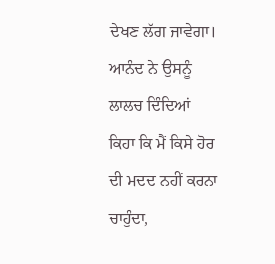ਦੇਖਣ ਲੱਗ ਜਾਵੇਗਾ।
ਆਨੰਦ ਨੇ ਉਸਨੂੰ ਲਾਲਚ ਦਿੰਦਿਆਂ ਕਿਹਾ ਕਿ ਮੈਂ ਕਿਸੇ ਹੋਰ ਦੀ ਮਦਦ ਨਹੀਂ ਕਰਨਾ ਚਾਹੁੰਦਾ,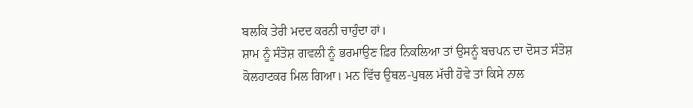ਬਲਕਿ ਤੇਰੀ ਮਦਦ ਕਰਨੀ ਚਾਹੁੰਦਾ ਹਾਂ।
ਸ਼ਾਮ ਨੂੰ ਸੰਤੋਸ਼ ਗਵਲੀ ਨੂੰ ਭਰਮਾਉਣ ਫ਼ਿਰ ਨਿਕਲਿਆ ਤਾਂ ਉਸਨੂੰ ਬਚਪਨ ਦਾ ਦੋਸਤ ਸੰਤੋਸ਼ ਕੋਲਹਾਟਕਰ ਮਿਲ ਗਿਆ। ਮਨ ਵਿੱਚ ਉਥਲ-ਪੁਥਲ ਮੱਚੀ ਹੋਵੇ ਤਾਂ ਕਿਸੇ ਨਾਲ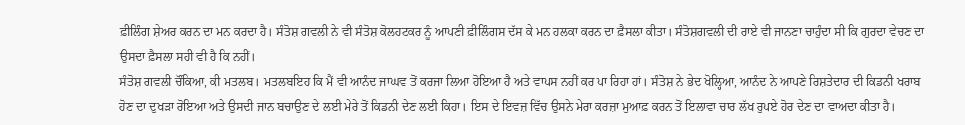ਫ਼ੀਲਿੰਗ ਸ਼ੇਅਰ ਕਰਨ ਦਾ ਮਨ ਕਰਦਾ ਹੈ। ਸੰਤੋਸ਼ ਗਵਲੀ ਨੇ ਵੀ ਸੰਤੋਸ਼ ਕੋਲਹਟਕਰ ਨੂੰ ਆਪਣੀ ਫ਼ੀਲਿੰਗਸ ਦੱਸ ਕੇ ਮਨ ਹਲਕਾ ਕਰਨ ਦਾ ਫ਼ੈਸਲਾ ਕੀਤਾ। ਸੰਤੋਸ਼ਗਵਲੀ ਦੀ ਰਾਏ ਵੀ ਜਾਨਣਾ ਚਾਹੁੰਦਾ ਸੀ ਕਿ ਗੁਰਦਾ ਵੇਚਣ ਦਾ ਉਸਦਾ ਫ਼ੈਸਲਾ ਸਹੀ ਵੀ ਹੈ ਕਿ ਨਹੀਂ।
ਸੰਤੋਸ਼ ਗਵਲੀ ਚੌਂਕਿਆ, ਕੀ ਮਤਲਬ। ਮਤਲਬਇਹ ਕਿ ਮੈਂ ਵੀ ਆਨੰਦ ਜਾਘਵ ਤੋਂ ਕਰਜਾ ਲਿਆ ਹੋਇਆ ਹੈ ਅਤੇ ਵਾਪਸ ਨਹੀਂ ਕਰ ਪਾ ਰਿਹਾ ਹਾਂ। ਸੰਤੋਸ਼ ਨੇ ਭੇਦ ਖੋਲ੍ਹਿਆ, ਆਨੰਦ ਨੇ ਆਪਣੇ ਰਿਸ਼ਤੇਦਾਰ ਦੀ ਕਿਡਨੀ ਖਰਾਬ ਹੋਣ ਦਾ ਦੁਖੜਾ ਰੋਇਆ ਅਤੇ ਉਸਦੀ ਜਾਨ ਬਚਾਉਣ ਦੇ ਲਈ ਮੇਰੇ ਤੋਂ ਕਿਡਨੀ ਦੇਣ ਲਈ ਕਿਹਾ। ਇਸ ਦੇ ਇਵਜ਼ ਵਿੱਚ ਉਸਨੇ ਮੇਰਾ ਕਰਜ਼ਾ ਮੁਆਫ਼ ਕਰਨ ਤੋਂ ਇਲਾਵਾ ਚਾਰ ਲੱਖ ਰੁਪਏ ਹੋਰ ਦੇਣ ਦਾ ਵਾਅਦਾ ਕੀਤਾ ਹੈ।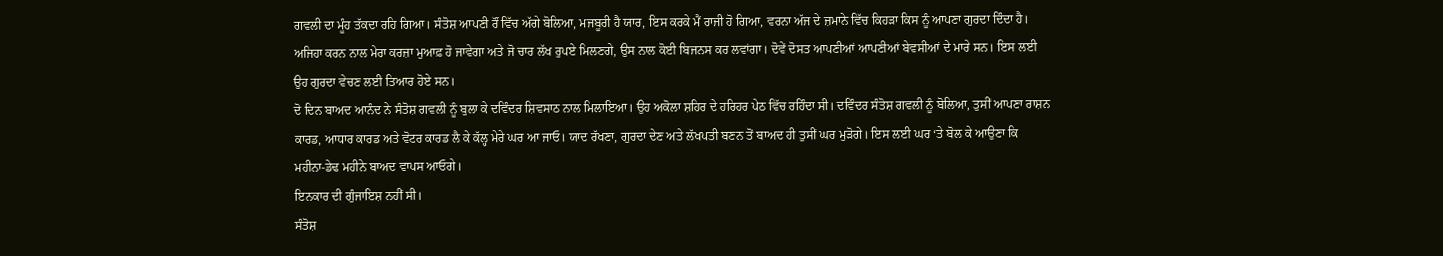ਗਵਲੀ ਦਾ ਮੂੰਹ ਤੱਕਦਾ ਰਹਿ ਗਿਆ। ਸੰਤੋਸ਼ ਆਪਣੀ ਰੌਂ ਵਿੱਚ ਅੱਗੇ ਬੋਲਿਆ, ਮਜਬੂਰੀ ਹੈ ਯਾਰ, ਇਸ ਕਰਕੇ ਮੈਂ ਰਾਜੀ ਹੋ ਗਿਆ, ਵਰਨਾ ਅੱਜ ਦੇ ਜ਼ਮਾਨੇ ਵਿੱਚ ਕਿਹੜਾ ਕਿਸ ਨੂੰ ਆਪਣਾ ਗੁਰਦਾ ਦਿੰਦਾ ਹੈ। ਅਜਿਹਾ ਕਰਨ ਨਾਲ ਮੇਰਾ ਕਰਜ਼ਾ ਮੁਆਫ਼ ਹੋ ਜਾਵੇਗਾ ਅਤੇ ਜੋ ਚਾਰ ਲੱਖ ਰੁਪਏ ਮਿਲਣਗੇ, ਉਸ ਨਾਲ ਕੋਈ ਬਿਜਨਸ ਕਰ ਲਵਾਂਗਾ। ਦੋਵੇਂ ਦੋਸਤ ਆਪਣੀਆਂ ਆਪਣੀਆਂ ਬੇਵਸੀਆਂ ਦੇ ਮਾਰੇ ਸਨ। ਇਸ ਲਈ ਉਹ ਗੁਰਦਾ ਵੇਚਣ ਲਈ ਤਿਆਰ ਹੋਏ ਸਨ।
ਦੋ ਦਿਨ ਬਾਅਦ ਆਨੰਦ ਨੇ ਸੰਤੋਸ਼ ਗਵਲੀ ਨੂੰ ਬੁਲਾ ਕੇ ਦਵਿੰਦਰ ਸ਼ਿਵਸਾਠ ਨਾਲ ਮਿਲਾਇਆ। ਉਹ ਅਕੋਲਾ ਸ਼ਹਿਰ ਦੇ ਹਰਿਹਰ ਪੇਠ ਵਿੱਚ ਰਹਿੰਦਾ ਸੀ। ਦਵਿੰਦਰ ਸੰਤੋਸ਼ ਗਵਲੀ ਨੂੰ ਬੋਲਿਆ, ਤੁਸੀਂ ਆਪਣਾ ਰਾਸ਼ਨ ਕਾਰਡ, ਆਧਾਰ ਕਾਰਡ ਅਤੇ ਵੋਟਰ ਕਾਰਡ ਲੈ ਕੇ ਕੱਲ੍ਹ ਮੇਰੇ ਘਰ ਆ ਜਾਓ। ਯਾਦ ਰੱਖਣਾ, ਗੁਰਦਾ ਦੇਣ ਅਤੇ ਲੱਖਪਤੀ ਬਣਨ ਤੋਂ ਬਾਅਦ ਹੀ ਤੁਸੀਂ ਘਰ ਮੁੜੋਗੇ। ਇਸ ਲਈ ਘਰ ‘ਤੇ ਬੋਲ ਕੇ ਆਉਣਾ ਕਿ ਮਹੀਨਾ-ਡੇਢ ਮਹੀਨੇ ਬਾਅਦ ਵਾਪਸ ਆਓਗੇ।
ਇਨਕਾਰ ਦੀ ਗੁੰਜਾਇਸ਼ ਨਹੀਂ ਸੀ।
ਸੰਤੋਸ਼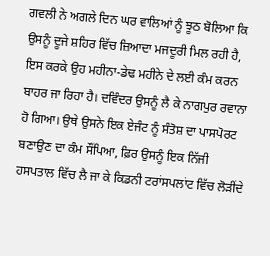ਗਵਲੀ ਨੇ ਅਗਲੇ ਦਿਨ ਘਰ ਵਾਲਿਆਂ ਨੂੰ ਝੂਠ ਬੋਲਿਆ ਕਿ ਉਸਨੂੰ ਦੂਜੇ ਸ਼ਹਿਰ ਵਿੱਚ ਜ਼ਿਆਦਾ ਮਜਦੂਰੀ ਮਿਲ ਰਹੀ ਹੈ, ਇਸ ਕਰਕੇ ਉਹ ਮਹੀਨਾ-ਡੇਢ ਮਹੀਨੇ ਦੇ ਲਈ ਕੰਮ ਕਰਨ ਬਾਹਰ ਜਾ ਰਿਹਾ ਹੈ। ਦਵਿੰਦਰ ਉਸਨੂੰ ਲੈ ਕੇ ਨਾਗਪੁਰ ਰਵਾਨਾ ਹੋ ਗਿਆ। ਉਥੇ ਉਸਨੇ ਇਕ ਏਜੰਟ ਨੂੰ ਸੰਤੋਸ਼ ਦਾ ਪਾਸਪੋਰਟ ਬਣਾਉਣ ਦਾ ਕੰਮ ਸੌਂਪਿਆ, ਫ਼ਿਰ ਉਸਨੂੰ ਇਕ ਨਿੱਜੀ ਹਸਪਤਾਲ ਵਿੱਚ ਲੈ ਜਾ ਕੇ ਕਿਡਨੀ ਟਰਾਂਸਪਲਾਂਟ ਵਿੱਚ ਲੋੜੀਂਦੇ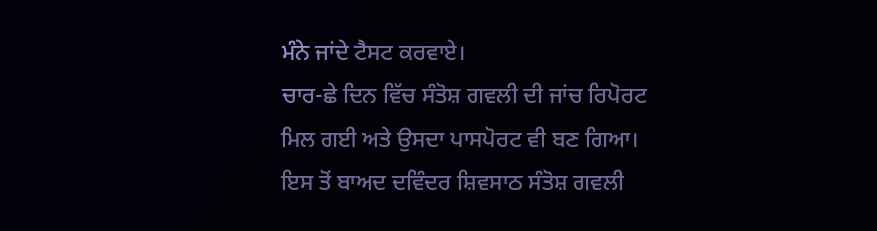ਮੰਨੇ ਜਾਂਦੇ ਟੈਸਟ ਕਰਵਾਏ।
ਚਾਰ-ਛੇ ਦਿਨ ਵਿੱਚ ਸੰਤੋਸ਼ ਗਵਲੀ ਦੀ ਜਾਂਚ ਰਿਪੋਰਟ ਮਿਲ ਗਈ ਅਤੇ ਉਸਦਾ ਪਾਸਪੋਰਟ ਵੀ ਬਣ ਗਿਆ। ਇਸ ਤੋਂ ਬਾਅਦ ਦਵਿੰਦਰ ਸ਼ਿਵਸਾਠ ਸੰਤੋਸ਼ ਗਵਲੀ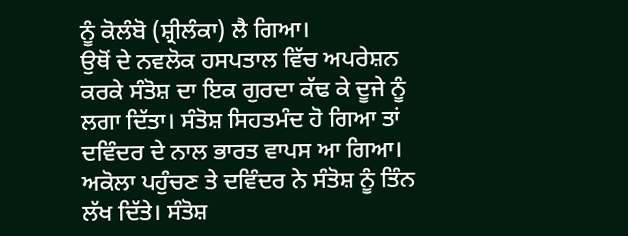ਨੂੰ ਕੋਲੰਬੋ (ਸ਼੍ਰੀਲੰਕਾ) ਲੈ ਗਿਆ।
ਉਥੋਂ ਦੇ ਨਵਲੋਕ ਹਸਪਤਾਲ ਵਿੱਚ ਅਪਰੇਸ਼ਨ ਕਰਕੇ ਸੰਤੋਸ਼ ਦਾ ਇਕ ਗੁਰਦਾ ਕੱਢ ਕੇ ਦੂਜੇ ਨੂੰ ਲਗਾ ਦਿੱਤਾ। ਸੰਤੋਸ਼ ਸਿਹਤਮੰਦ ਹੋ ਗਿਆ ਤਾਂ ਦਵਿੰਦਰ ਦੇ ਨਾਲ ਭਾਰਤ ਵਾਪਸ ਆ ਗਿਆ।
ਅਕੋਲਾ ਪਹੁੰਚਣ ਤੇ ਦਵਿੰਦਰ ਨੇ ਸੰਤੋਸ਼ ਨੂੰ ਤਿੰਨ ਲੱਖ ਦਿੱਤੇ। ਸੰਤੋਸ਼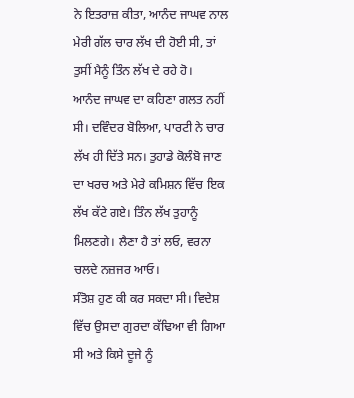ਨੇ ਇਤਰਾਜ਼ ਕੀਤਾ, ਆਨੰਦ ਜਾਘਵ ਨਾਲ ਮੇਰੀ ਗੱਲ ਚਾਰ ਲੱਖ ਦੀ ਹੋਈ ਸੀ, ਤਾਂ ਤੁਸੀਂ ਮੈਨੂੰ ਤਿੰਨ ਲੱਖ ਦੇ ਰਹੇ ਹੋ।
ਆਨੰਦ ਜਾਘਵ ਦਾ ਕਹਿਣਾ ਗਲਤ ਨਹੀਂ ਸੀ। ਦਵਿੰਦਰ ਬੋਲਿਆ, ਪਾਰਟੀ ਨੇ ਚਾਰ ਲੱਖ ਹੀ ਦਿੱਤੇ ਸਨ। ਤੁਹਾਡੇ ਕੋਲੰਬੋ ਜਾਣ ਦਾ ਖਰਚ ਅਤੇ ਮੇਰੇ ਕਮਿਸ਼ਨ ਵਿੱਚ ਇਕ ਲੱਖ ਕੱਟੇ ਗਏ। ਤਿੰਨ ਲੱਖ ਤੁਹਾਨੂੰ ਮਿਲਣਗੇ। ਲੈਣਾ ਹੈ ਤਾਂ ਲਓ, ਵਰਨਾ ਚਲਦੇ ਨਜ਼ਜਰ ਆਓ।
ਸੰਤੋਸ਼ ਹੁਣ ਕੀ ਕਰ ਸਕਦਾ ਸੀ। ਵਿਦੇਸ਼ ਵਿੱਚ ਉਸਦਾ ਗੁਰਦਾ ਕੱਢਿਆ ਵੀ ਗਿਆ ਸੀ ਅਤੇ ਕਿਸੇ ਦੂਜੇ ਨੂੰ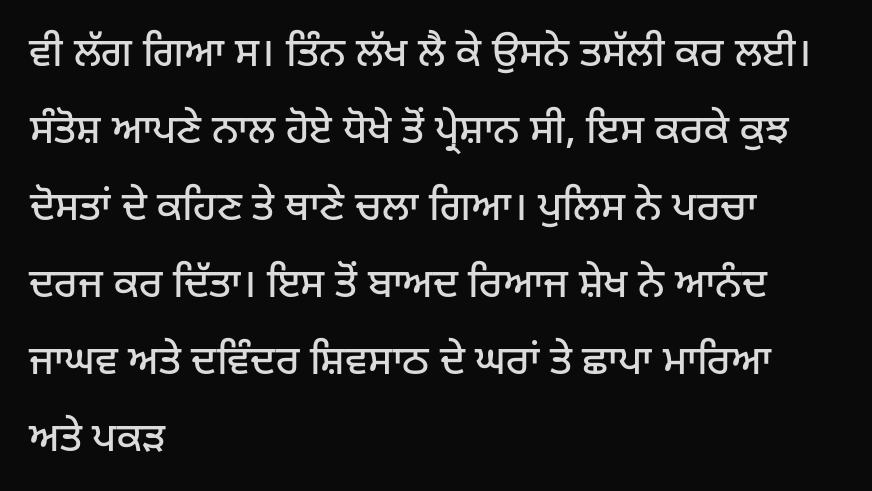ਵੀ ਲੱਗ ਗਿਆ ਸ। ਤਿੰਨ ਲੱਖ ਲੈ ਕੇ ਉਸਨੇ ਤਸੱਲੀ ਕਰ ਲਈ।
ਸੰਤੋਸ਼ ਆਪਣੇ ਨਾਲ ਹੋਏ ਧੋਖੇ ਤੋਂ ਪ੍ਰੇਸ਼ਾਨ ਸੀ, ਇਸ ਕਰਕੇ ਕੁਝ ਦੋਸਤਾਂ ਦੇ ਕਹਿਣ ਤੇ ਥਾਣੇ ਚਲਾ ਗਿਆ। ਪੁਲਿਸ ਨੇ ਪਰਚਾ ਦਰਜ ਕਰ ਦਿੱਤਾ। ਇਸ ਤੋਂ ਬਾਅਦ ਰਿਆਜ ਸ਼ੇਖ ਨੇ ਆਨੰਦ ਜਾਘਵ ਅਤੇ ਦਵਿੰਦਰ ਸ਼ਿਵਸਾਠ ਦੇ ਘਰਾਂ ਤੇ ਛਾਪਾ ਮਾਰਿਆ ਅਤੇ ਪਕੜ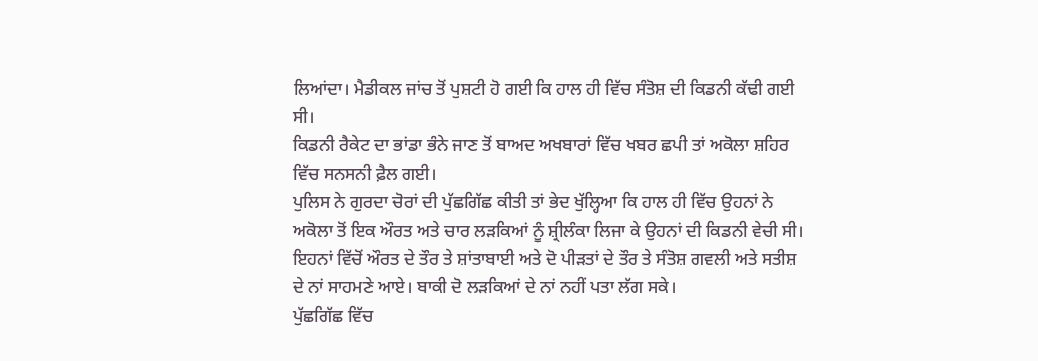ਲਿਆਂਦਾ। ਮੈਡੀਕਲ ਜਾਂਚ ਤੋਂ ਪੁਸ਼ਟੀ ਹੋ ਗਈ ਕਿ ਹਾਲ ਹੀ ਵਿੱਚ ਸੰਤੋਸ਼ ਦੀ ਕਿਡਨੀ ਕੱਢੀ ਗਈ ਸੀ।
ਕਿਡਨੀ ਰੈਕੇਟ ਦਾ ਭਾਂਡਾ ਭੰਨੇ ਜਾਣ ਤੋਂ ਬਾਅਦ ਅਖਬਾਰਾਂ ਵਿੱਚ ਖਬਰ ਛਪੀ ਤਾਂ ਅਕੋਲਾ ਸ਼ਹਿਰ ਵਿੱਚ ਸਨਸਨੀ ਫ਼ੈਲ ਗਈ।
ਪੁਲਿਸ ਨੇ ਗੁਰਦਾ ਚੋਰਾਂ ਦੀ ਪੁੱਛਗਿੱਛ ਕੀਤੀ ਤਾਂ ਭੇਦ ਖੁੱਲ੍ਹਿਆ ਕਿ ਹਾਲ ਹੀ ਵਿੱਚ ਉਹਨਾਂ ਨੇ ਅਕੋਲਾ ਤੋਂ ਇਕ ਔਰਤ ਅਤੇ ਚਾਰ ਲੜਕਿਆਂ ਨੂੰ ਸ਼੍ਰੀਲੰਕਾ ਲਿਜਾ ਕੇ ਉਹਨਾਂ ਦੀ ਕਿਡਨੀ ਵੇਚੀ ਸੀ। ਇਹਨਾਂ ਵਿੱਚੋਂ ਔਰਤ ਦੇ ਤੌਰ ਤੇ ਸ਼ਾਂਤਾਬਾਈ ਅਤੇ ਦੋ ਪੀੜਤਾਂ ਦੇ ਤੌਰ ਤੇ ਸੰਤੋਸ਼ ਗਵਲੀ ਅਤੇ ਸਤੀਸ਼ ਦੇ ਨਾਂ ਸਾਹਮਣੇ ਆਏ। ਬਾਕੀ ਦੋ ਲੜਕਿਆਂ ਦੇ ਨਾਂ ਨਹੀਂ ਪਤਾ ਲੱਗ ਸਕੇ।
ਪੁੱਛਗਿੱਛ ਵਿੱਚ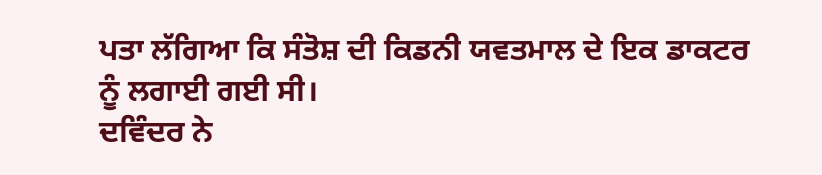ਪਤਾ ਲੱਗਿਆ ਕਿ ਸੰਤੋਸ਼ ਦੀ ਕਿਡਨੀ ਯਵਤਮਾਲ ਦੇ ਇਕ ਡਾਕਟਰ ਨੂੰ ਲਗਾਈ ਗਈ ਸੀ।
ਦਵਿੰਦਰ ਨੇ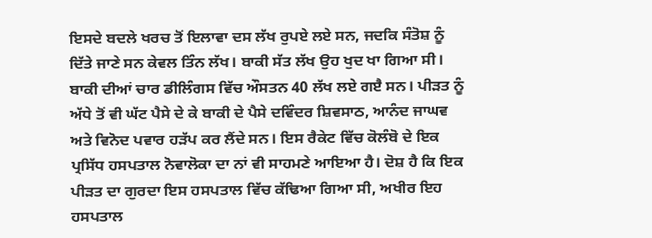ਇਸਦੇ ਬਦਲੇ ਖਰਚ ਤੋਂ ਇਲਾਵਾ ਦਸ ਲੱਖ ਰੁਪਏ ਲਏ ਸਨ, ਜਦਕਿ ਸੰਤੋਸ਼ ਨੂੰ ਦਿੱਤੇ ਜਾਣੇ ਸਨ ਕੇਵਲ ਤਿੰਨ ਲੱਖ। ਬਾਕੀ ਸੱਤ ਲੱਖ ਉਹ ਖੁਦ ਖਾ ਗਿਆ ਸੀ।
ਬਾਕੀ ਦੀਆਂ ਚਾਰ ਡੀਲਿੰਗਸ ਵਿੱਚ ਔਸਤਨ 40 ਲੱਖ ਲਏ ਗੲੈ ਸਨ। ਪੀੜਤ ਨੂੰ ਅੱਧੇ ਤੋਂ ਵੀ ਘੱਟ ਪੈਸੇ ਦੇ ਕੇ ਬਾਕੀ ਦੇ ਪੈਸੇ ਦਵਿੰਦਰ ਸ਼ਿਵਸਾਠ, ਆਨੰਦ ਜਾਘਵ ਅਤੇ ਵਿਨੋਦ ਪਵਾਰ ਹੜੱਪ ਕਰ ਲੈਂਦੇ ਸਨ। ਇਸ ਰੈਕੇਟ ਵਿੱਚ ਕੋਲੰਬੋ ਦੇ ਇਕ ਪ੍ਰਸਿੱਧ ਹਸਪਤਾਲ ਨੋਵਾਲੋਕਾ ਦਾ ਨਾਂ ਵੀ ਸਾਹਮਣੇ ਆਇਆ ਹੈ। ਦੋਸ਼ ਹੈ ਕਿ ਇਕ ਪੀੜਤ ਦਾ ਗੁਰਦਾ ਇਸ ਹਸਪਤਾਲ ਵਿੱਚ ਕੱਢਿਆ ਗਿਆ ਸੀ, ਅਖੀਰ ਇਹ ਹਸਪਤਾਲ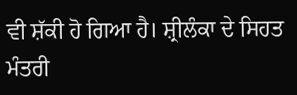ਵੀ ਸ਼ੱਕੀ ਹੋ ਗਿਆ ਹੈ। ਸ਼੍ਰੀਲੰਕਾ ਦੇ ਸਿਹਤ ਮੰਤਰੀ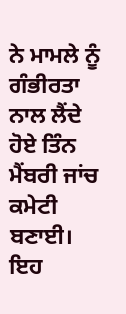ਨੇ ਮਾਮਲੇ ਨੂੰ ਗੰਭੀਰਤਾ ਨਾਲ ਲੈਂਦੇ ਹੋਏ ਤਿੰਨ ਮੈਂਬਰੀ ਜਾਂਚ ਕਮੇਟੀ ਬਣਾਈ। ਇਹ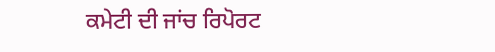ਕਮੇਟੀ ਦੀ ਜਾਂਚ ਰਿਪੋਰਟ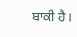ਬਾਕੀ ਹੈ।